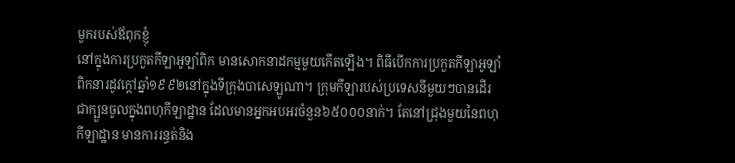មួករបស់ឪពុកខ្ញុំ
នៅក្នុងការប្រកួតកីឡាអូឡាំពិក មានសោកនាដកម្មមួយកើតឡើង។ ពិធីបើកការប្រកួតកីឡាអូឡាំពិកនារដូវក្តៅឆ្នាំ១៩៩២នៅក្នុងទីក្រុងបាសេឡូណា។ ក្រុមកីឡារបស់ប្រទេសនីមួយៗបានដើរជាក្បួនចូលក្នុងពហុកីឡាដ្ឋាន ដែលមានអ្នកអបអរចំនួន៦៥០០០នាក់។ តែនៅជ្រុងមួយនៃពហុកីឡាដ្ឋាន មានការរន្ធត់និង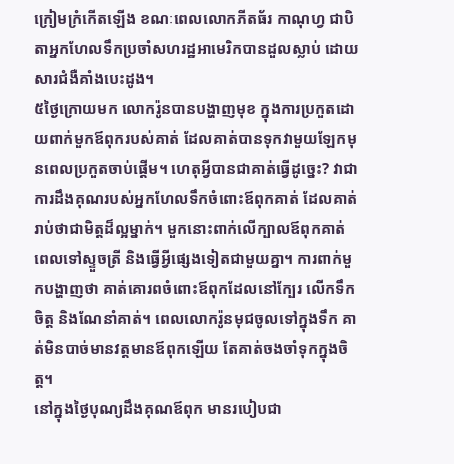ក្រៀមក្រំកើតឡើង ខណៈពេលលោកភីតធ័រ កាណុហ្វ ជាបិតាអ្នកហែលទឹកប្រចាំសហរដ្ឋអាមេរិកបានដួលស្លាប់ ដោយសារជំងឺគាំងបេះដូង។
៥ថ្ងៃក្រោយមក លោករ៉ូនបានបង្ហាញមុខ ក្នុងការប្រកួតដោយពាក់មួកឪពុករបស់គាត់ ដែលគាត់បានទុកវាមួយឡែកមុនពេលប្រកួតចាប់ផ្តើម។ ហេតុអ្វីបានជាគាត់ធ្វើដូច្នេះ? វាជាការដឹងគុណរបស់អ្នកហែលទឹកចំពោះឪពុកគាត់ ដែលគាត់រាប់ថាជាមិត្តដ៏ល្អម្នាក់។ មួកនោះពាក់លើក្បាលឪពុកគាត់ ពេលទៅស្ទួចត្រី និងធ្វើអ្វីផ្សេងទៀតជាមួយគ្នា។ ការពាក់មួកបង្ហាញថា គាត់គោរពចំពោះឪពុកដែលនៅក្បែរ លើកទឹកចិត្ត និងណែនាំគាត់។ ពេលលោករ៉ូនមុជចូលទៅក្នុងទឹក គាត់មិនបាច់មានវត្តមានឪពុកឡើយ តែគាត់ចងចាំទុកក្នុងចិត្ត។
នៅក្នុងថ្ងៃបុណ្យដឹងគុណឪពុក មានរបៀបជា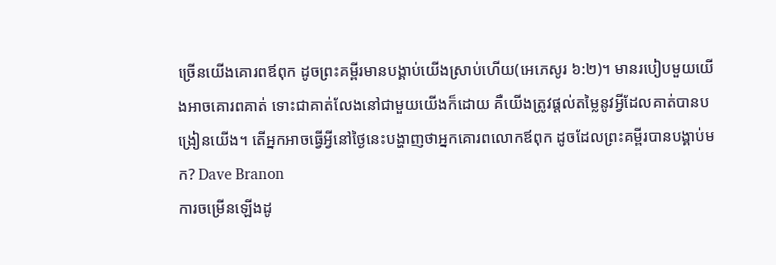ច្រើនយើងគោរពឪពុក ដូចព្រះគម្ពីរមានបង្គាប់យើងស្រាប់ហើយ(អេភេសូរ ៦:២)។ មានរបៀបមួយយើងអាចគោរពគាត់ ទោះជាគាត់លែងនៅជាមួយយើងក៏ដោយ គឺយើងត្រូវផ្តល់តម្លៃនូវអ្វីដែលគាត់បានបង្រៀនយើង។ តើអ្នកអាចធ្វើអ្វីនៅថ្ងៃនេះបង្ហាញថាអ្នកគោរពលោកឪពុក ដូចដែលព្រះគម្ពីរបានបង្គាប់មក? Dave Branon
ការចម្រើនឡើងដូ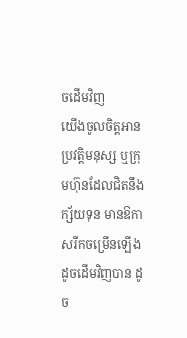ចដើមវិញ
យើងចូលចិត្តអានប្រវត្តិមនុស្ស ឬក្រុមហ៊ុនដែលជិតនឹងក្ស័យទុន មានឱកាសរីកចម្រើនឡើង ដូចដើមវិញបាន ដូច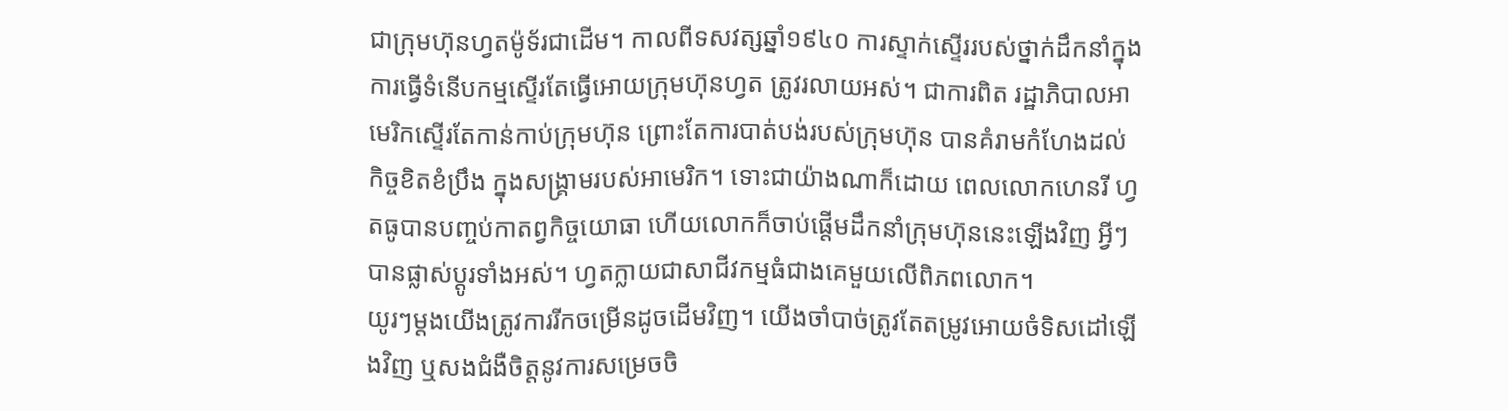ជាក្រុមហ៊ុនហ្វតម៉ូទ័រជាដើម។ កាលពីទសវត្សឆ្នាំ១៩៤០ ការស្ទាក់ស្ទើររបស់ថ្នាក់ដឹកនាំក្នុងការធ្វើទំនើបកម្មស្ទើរតែធ្វើអោយក្រុមហ៊ុនហ្វត ត្រូវរលាយអស់។ ជាការពិត រដ្ឋាភិបាលអាមេរិកស្ទើរតែកាន់កាប់ក្រុមហ៊ុន ព្រោះតែការបាត់បង់របស់ក្រុមហ៊ុន បានគំរាមកំហែងដល់កិច្ចខិតខំប្រឹង ក្នុងសង្រ្គាមរបស់អាមេរិក។ ទោះជាយ៉ាងណាក៏ដោយ ពេលលោកហេនរី ហ្វតធូបានបញ្ចប់កាតព្វកិច្ចយោធា ហើយលោកក៏ចាប់ផ្តើមដឹកនាំក្រុមហ៊ុននេះឡើងវិញ អ្វីៗបានផ្លាស់ប្តូរទាំងអស់។ ហ្វតក្លាយជាសាជីវកម្មធំជាងគេមួយលើពិភពលោក។
យូរៗម្តងយើងត្រូវការរីកចម្រើនដូចដើមវិញ។ យើងចាំបាច់ត្រូវតែតម្រូវអោយចំទិសដៅឡើងវិញ ឬសងជំងឺចិត្តនូវការសម្រេចចិ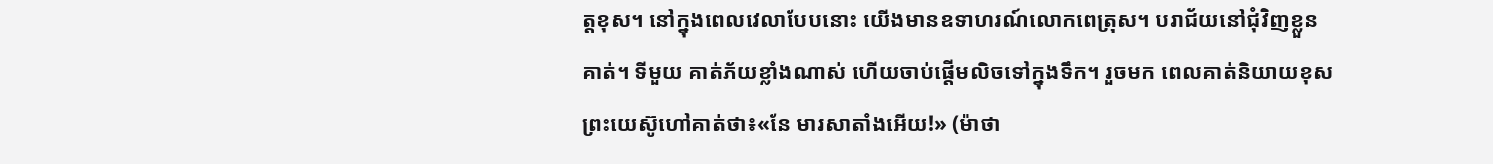ត្តខុស។ នៅក្នុងពេលវេលាបែបនោះ យើងមានឧទាហរណ៍លោកពេត្រុស។ បរាជ័យនៅជុំវិញខ្លួនគាត់។ ទីមួយ គាត់ភ័យខ្លាំងណាស់ ហើយចាប់ផ្តើមលិចទៅក្នុងទឹក។ រួចមក ពេលគាត់និយាយខុស ព្រះយេស៊ូហៅគាត់ថា៖«នែ មារសាតាំងអើយ!» (ម៉ាថា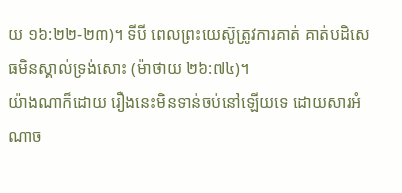យ ១៦:២២-២៣)។ ទីបី ពេលព្រះយេស៊ូត្រូវការគាត់ គាត់បដិសេធមិនស្គាល់ទ្រង់សោះ (ម៉ាថាយ ២៦:៧៤)។
យ៉ាងណាក៏ដោយ រឿងនេះមិនទាន់ចប់នៅឡើយទេ ដោយសារអំណាច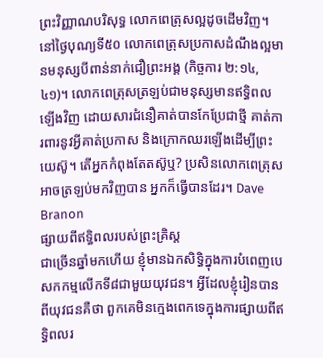ព្រះវិញ្ញាណបរិសុទ្ធ លោកពេត្រុសល្អដូចដើមវិញ។ នៅថ្ងៃបុណ្យទី៥០ លោកពេត្រុសប្រកាសដំណឹងល្អមានមនុស្សបីពាន់នាក់ជឿព្រះអង្គ (កិច្ចការ ២:១៤,៤១)។ លោកពេត្រុសត្រឡប់ជាមនុស្សមានឥទ្ធិពលឡើងវិញ ដោយសារជំនឿគាត់បានកែប្រែជាថ្មី គាត់ការពារនូវអ្វីគាត់ប្រកាស និងក្រោកឈរឡើងដើម្បីព្រះយេស៊ូ។ តើអ្នកកំពុងតែតស៊ូឬ? ប្រសិនលោកពេត្រុសអាចត្រឡប់មកវិញបាន អ្នកក៏ធ្វើបានដែរ។ Dave Branon
ផ្សាយពីឥទ្ធិពលរបស់ព្រះគ្រិស្ត
ជាច្រើនឆ្នាំមកហើយ ខ្ញុំមានឯកសិទ្ធិក្នុងការបំពេញបេសកកម្មលើកទី៨ជាមួយយុវជន។ អ្វីដែលខ្ញុំរៀនបានពីយុវជនគឺថា ពួកគេមិនក្មេងពេកទេក្នុងការផ្សាយពីឥទ្ធិពលរ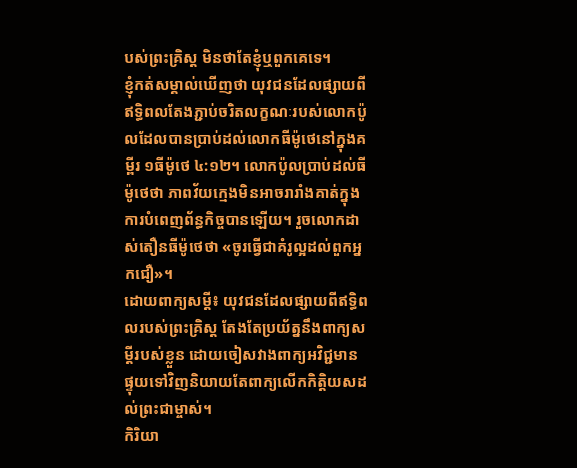បស់ព្រះគ្រិស្ត មិនថាតែខ្ញុំឬពួកគេទេ។
ខ្ញុំកត់សម្គាល់ឃើញថា យុវជនដែលផ្សាយពីឥទ្ធិពលតែងភ្ជាប់ចរិតលក្ខណៈរបស់លោកប៉ូលដែលបានប្រាប់ដល់លោកធីម៉ូថេនៅក្នុងគម្ពីរ ១ធីម៉ូថេ ៤:១២។ លោកប៉ូលប្រាប់ដល់ធីម៉ូថេថា ភាពវ័យក្មេងមិនអាចរារាំងគាត់ក្នុងការបំពេញព័ន្ធកិច្ចបានឡើយ។ រួចលោកដាស់តឿនធីម៉ូថេថា «ចូរធ្វើជាគំរូល្អដល់ពួកអ្នកជឿ»។
ដោយពាក្យសម្តី៖ យុវជនដែលផ្សាយពីឥទ្ធិពលរបស់ព្រះគ្រិស្ត តែងតែប្រយ័ត្ននឹងពាក្យសម្តីរបស់ខ្លួន ដោយចៀសវាងពាក្យអវិជ្ជមាន ផ្ទុយទៅវិញនិយាយតែពាក្យលើកកិត្តិយសដល់ព្រះជាម្ចាស់។
កិរិយា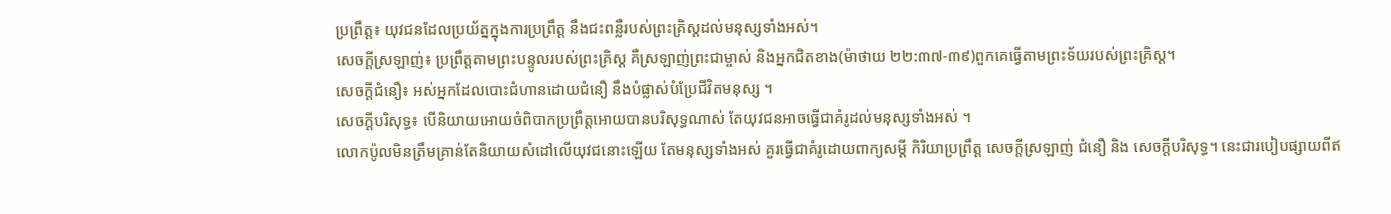ប្រព្រឹត្ត៖ យុវជនដែលប្រយ័ត្នក្នុងការប្រព្រឹត្ត នឹងជះពន្លឺរបស់ព្រះគ្រិស្តដល់មនុស្សទាំងអស់។
សេចក្តីស្រឡាញ់៖ ប្រព្រឹត្តតាមព្រះបន្ទូលរបស់ព្រះគ្រិស្ត គឺស្រឡាញ់ព្រះជាម្ចាស់ និងអ្នកជិតខាង(ម៉ាថាយ ២២:៣៧-៣៩)ពួកគេធ្វើតាមព្រះទ័យរបស់ព្រះគ្រិស្ត។
សេចក្តីជំនឿ៖ អស់អ្នកដែលបោះជំហានដោយជំនឿ នឹងបំផ្លាស់បំប្រែជីវិតមនុស្ស ។
សេចក្តីបរិសុទ្ធ៖ បើនិយាយអោយចំពិបាកប្រព្រឹត្តអោយបានបរិសុទ្ធណាស់ តែយុវជនអាចធ្វើជាគំរូដល់មនុស្សទាំងអស់ ។
លោកប៉ូលមិនត្រឹមគ្រាន់តែនិយាយសំដៅលើយុវជនោះឡើយ តែមនុស្សទាំងអស់ គួរធ្វើជាគំរូដោយពាក្យសម្តី កិរិយាប្រព្រឹត្ត សេចក្តីស្រឡាញ់ ជំនឿ និង សេចក្តីបរិសុទ្ធ។ នេះជារបៀបផ្សាយពីឥ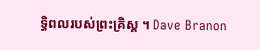ទ្ធិពលរបស់ព្រះគ្រិស្ត ។ Dave Branon